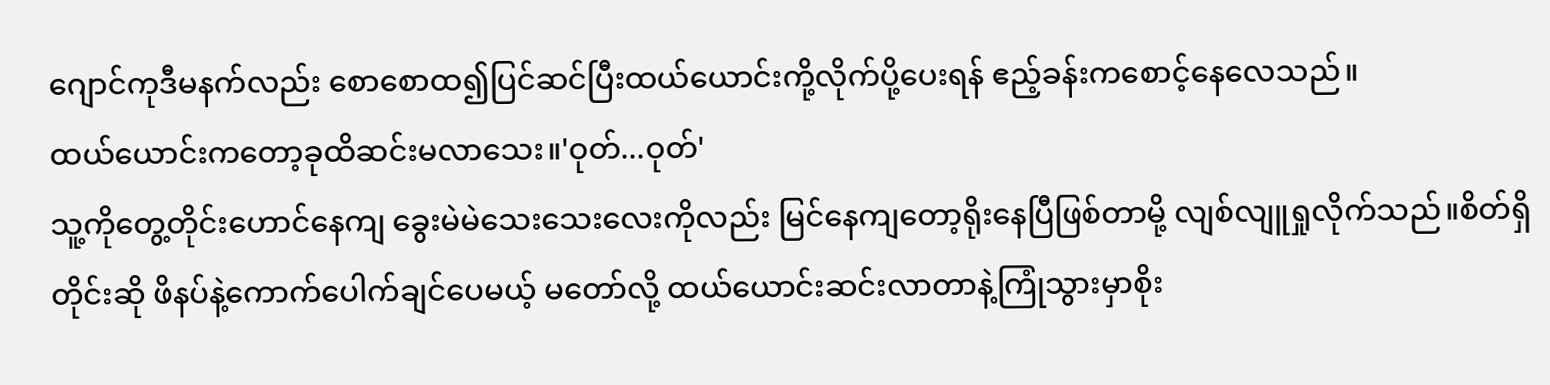ဂျောင်ကုဒီမနက်လည်း စောစောထ၍ပြင်ဆင်ပြီးထယ်ယောင်းကို့လိုက်ပို့ပေးရန် ဧည့်ခန်းကစောင့်နေလေသည်။
ထယ်ယောင်းကတော့ခုထိဆင်းမလာသေး။'ဝုတ်...ဝုတ်'
သူ့ကိုတွေ့တိုင်းဟောင်နေကျ ခွေးမဲမဲသေးသေးလေးကိုလည်း မြင်နေကျတော့ရိုးနေပြီဖြစ်တာမို့ လျစ်လျူရှုလိုက်သည်။စိတ်ရှိတိုင်းဆို ဖိနပ်နဲ့ကောက်ပေါက်ချင်ပေမယ့် မတော်လို့ ထယ်ယောင်းဆင်းလာတာနဲ့ကြုံသွားမှာစိုး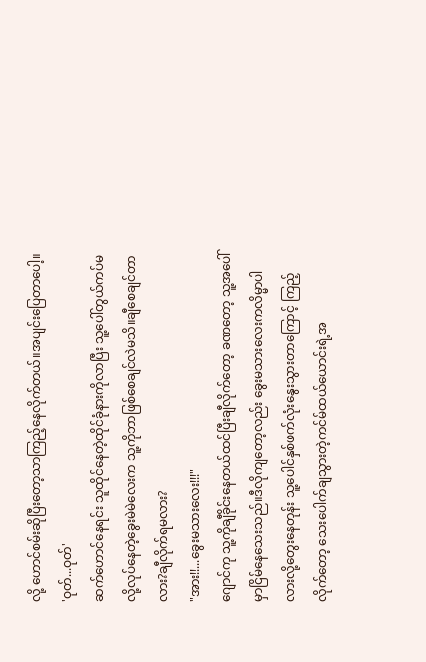လို့ ဟောင်စမ်းဆိုပြီးတော့သာကြည့်နေလိုက်တယ်။အပျင်းပြေတာပေါ့။
'ဝုတ်...ဝုတ်'
ဆက်ဟောင်နေရင်း သူထိုင်နေတဲ့ထိုင်ခုံနားကိုလာပြီး သူ့ပေါ်တွယ်ကပ်မလို့လုပ်နေတဲ့ခွေးမဲမဲလေးက သူ့ကိုဘာဖြစ်စေချင်လဲမသိ။ချီစေချင်တာလား?ချီလိုက်ရမလား?
"အား!!...ခွေးမသားလေး!!!"
ဂျောင်ကု သူ့ကိုချီခိုင်းနေတယ်ထင်ပြီးချီလိုက်တော့ ခဏတော့ သူ့အပေါ်မှာငြိမ်နေသေးသည်။ဒီလိုကျတော့လည်း ခွေးမသားလေးကလိမ္မာပါလားလို့တွေးနေတုန်း သူ့ပေါင်နှစ်ဖက်လုံးနွေးသွားတာကြောင့် ကြည့်လိုက်တော့ သေးပေါက်ချသွားတဲ့ကင်မ်ထယ်ယောင်းရဲ့အ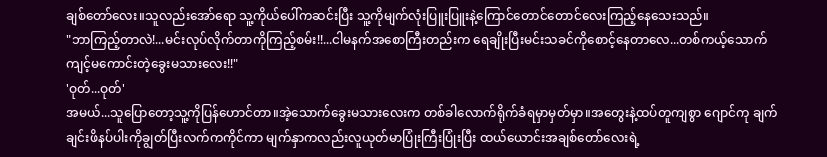ချစ်တော်လေး။သူလည်းအော်ရော သူ့ကိုယ်ပေါ်ကဆင်းပြီး သူ့ကိုမျက်လုံးပြူးပြူးနဲ့ကြောင်တောင်တောင်လေးကြည့်နေသေးသည်။
"ဘာကြည့်တာလဲ!...မင်းလုပ်လိုက်တာကိုကြည့်စမ်း!!...ငါမနက်အစောကြီးတည်းက ရေချိုးပြီးမင်းသခင်ကိုစောင့်နေတာလေ...တစ်ကယ့်သောက်ကျင့်မကောင်းတဲ့ခွေးမသားလေး!!"
'ဝုတ်...ဝုတ်'
အမယ်...သူပြောတော့သူ့ကိုပြန်ဟောင်တာ။အဲ့သောက်ခွေးမသားလေးက တစ်ခါလောက်ရိုက်ခံရမှာမှတ်မှာ။အတွေးနဲ့ထပ်တူကျစွာ ဂျောင်ကု ချက်ချင်းဖိနပ်ပါးကိုချွတ်ပြီးလက်ကကိုင်ကာ မျက်နှာကလည်းလူယုတ်မာပြုံးကြီးပြုံးပြီး ထယ်ယောင်းအချစ်တော်လေးရဲ့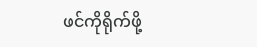ဖင်ကိုရိုက်ဖို့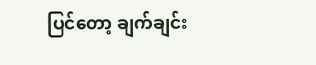ပြင်တော့ ချက်ချင်း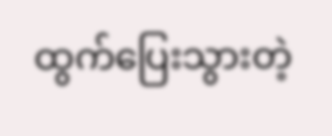ထွက်ပြေးသွားတဲ့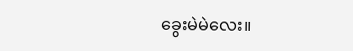ခွေးမဲမဲလေး။